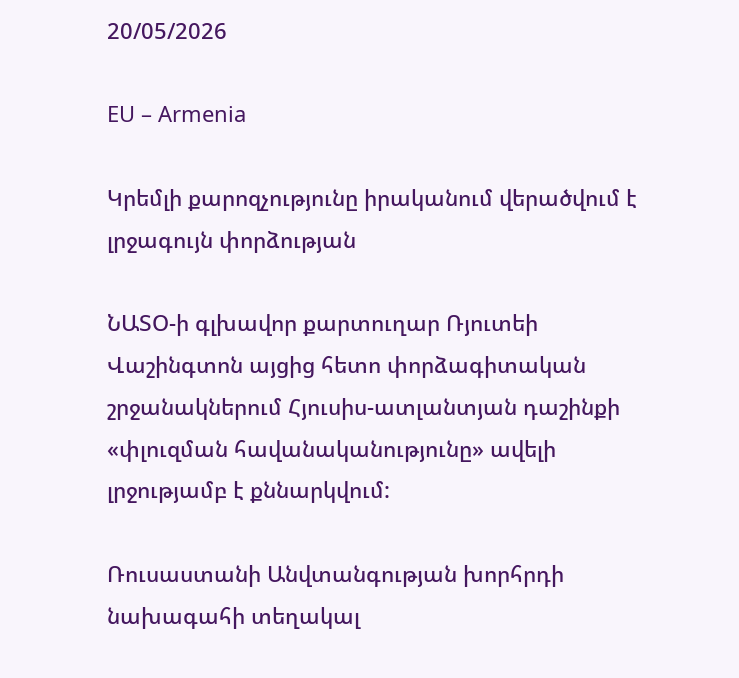20/05/2026

EU – Armenia

Կրեմլի քարոզչությունը իրականում վերածվում է լրջագույն փորձության

ՆԱՏՕ-ի գլխավոր քարտուղար Ռյուտեի Վաշինգտոն այցից հետո փորձագիտական շրջանակներում Հյուսիս-ատլանտյան դաշինքի «փլուզման հավանականությունը» ավելի լրջությամբ է քննարկվում:

Ռուսաստանի Անվտանգության խորհրդի նախագահի տեղակալ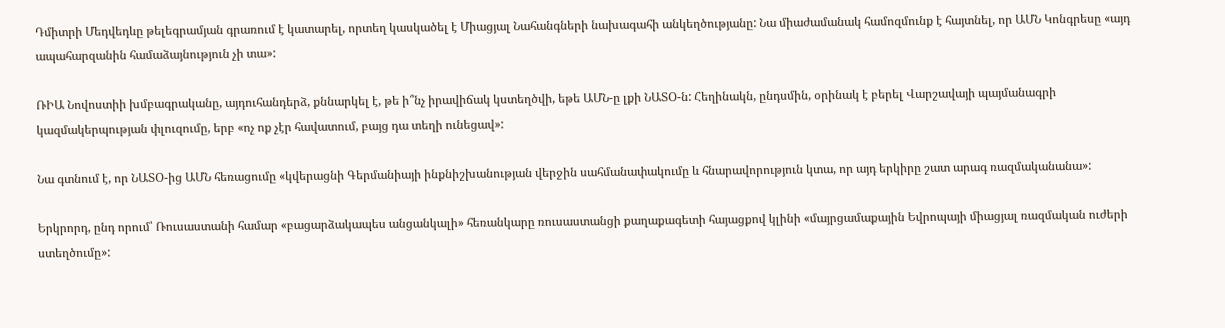Դմիտրի Մեդվեդևը թելեգրամյան գրառում է կատարել, որտեղ կասկածել է Միացյալ Նահանգների նախագահի անկեղծությանը: Նա միաժամանակ համոզմունք է հայտնել, որ ԱՄՆ Կոնգրեսը «այդ ապահարզանին համաձայնություն չի տա»:

ՌԻԱ Նովոստիի խմբագրականը, այդուհանդերձ, քննարկել է, թե ի՞նչ իրավիճակ կստեղծվի, եթե ԱՄՆ-ը լքի ՆԱՏՕ-ն: Հեղինակն, ընդսմին, օրինակ է բերել Վարշավայի պայմանագրի կազմակերպության փլուզումը, երբ «ոչ ոք չէր հավատում, բայց դա տեղի ունեցավ»:

Նա գտնում է, որ ՆԱՏՕ-ից ԱՄՆ հեռացումը «կվերացնի Գերմանիայի ինքնիշխանության վերջին սահմանափակումը և հնարավորություն կտա, որ այդ երկիրը շատ արագ ռազմականանա»:

Երկրորդ, ընդ որում՝ Ռուսաստանի համար «բացարձակապես անցանկալի» հեռանկարը ռուսաստանցի քաղաքագետի հայացքով կլինի «մայրցամաքային Եվրոպայի միացյալ ռազմական ուժերի ստեղծումը»: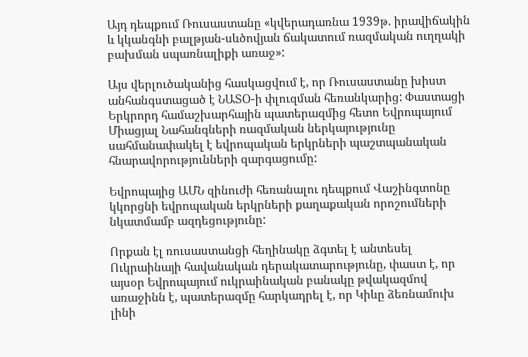Այդ դեպքում Ռուսաստանը «կվերադառնա 1939թ. իրավիճակին և կկանգնի բալթյան-սևծովյան ճակատում ռազմական ուղղակի բախման սպառնալիքի առաջ»:

Այս վերլուծականից հասկացվում է, որ Ռուսաստանը խիստ անհանգստացած է ՆԱՏՕ-ի փլուզման հեռանկարից: Փաստացի Երկրորդ համաշխարհային պատերազմից հետո Եվրոպայում Միացյալ Նահանգների ռազմական ներկայությունը սահմանափակել է եվրոպական երկրների պաշտպանական հնարավորությունների զարգացումը:

Եվրոպայից ԱՄՆ զինուժի հեռանալու դեպքում Վաշինգտոնը կկորցնի եվրոպական երկրների քաղաքական որոշումների նկատմամբ ազդեցությունը:

Որքան էլ ռուսաստանցի հեղինակը ձգտել է անտեսել Ուկրաինայի հավանական դերակատարությունը, փաստ է, որ այսօր Եվրոպայում ուկրաինական բանակը թվակազմով առաջինն է, պատերազմը հարկադրել է, որ Կիևը ձեռնամուխ լինի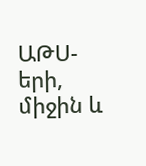ԱԹՍ-երի, միջին և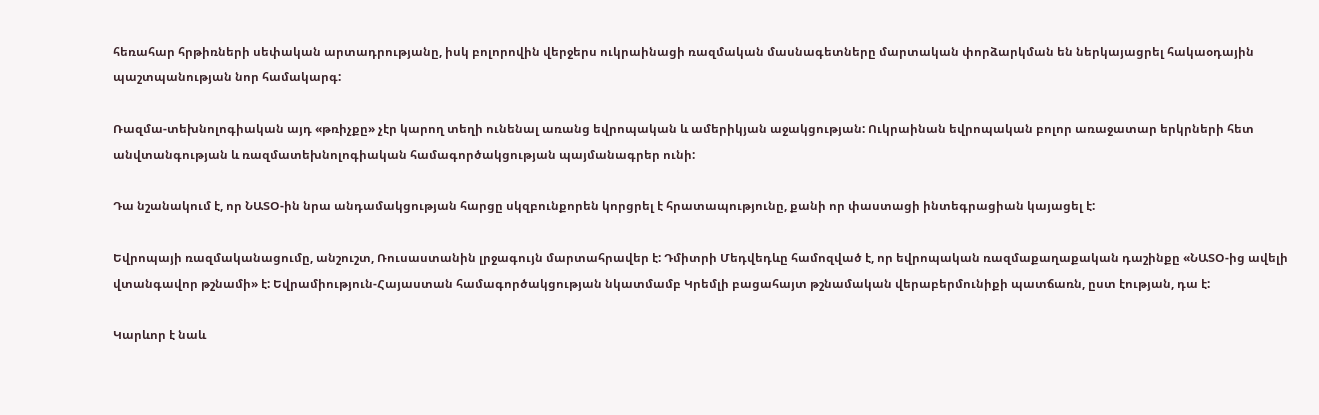հեռահար հրթիռների սեփական արտադրությանը, իսկ բոլորովին վերջերս ուկրաինացի ռազմական մասնագետները մարտական փորձարկման են ներկայացրել հակաօդային պաշտպանության նոր համակարգ:

Ռազմա-տեխնոլոգիական այդ «թռիչքը» չէր կարող տեղի ունենալ առանց եվրոպական և ամերիկյան աջակցության: Ուկրաինան եվրոպական բոլոր առաջատար երկրների հետ անվտանգության և ռազմատեխնոլոգիական համագործակցության պայմանագրեր ունի:

Դա նշանակում է, որ ՆԱՏՕ-ին նրա անդամակցության հարցը սկզբունքորեն կորցրել է հրատապությունը, քանի որ փաստացի ինտեգրացիան կայացել է:

Եվրոպայի ռազմականացումը, անշուշտ, Ռուսաստանին լրջագույն մարտահրավեր է: Դմիտրի Մեդվեդևը համոզված է, որ եվրոպական ռազմաքաղաքական դաշինքը «ՆԱՏՕ-ից ավելի վտանգավոր թշնամի» է: Եվրամիություն-Հայաստան համագործակցության նկատմամբ Կրեմլի բացահայտ թշնամական վերաբերմունիքի պատճառն, ըստ էության, դա է:

Կարևոր է նաև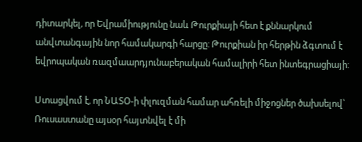դիտարկել, որ Եվրամիությունը նաև Թուրքիայի հետ է քննարկում անվտանգային նոր համակարգի հարցը: Թուրքիան իր հերթին ձգտում է եվրոպական ռազմաարդյունաբերական համալիրի հետ ինտեգրացիայի:

Ստացվում է, որ ՆԱՏՕ-ի փլուզման համար ահռելի միջոցներ ծախսելով՝ Ռուսաստանը այսօր հայտնվել է մի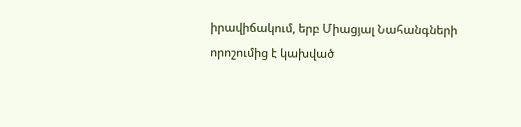իրավիճակում, երբ Միացյալ Նահանգների որոշումից է կախված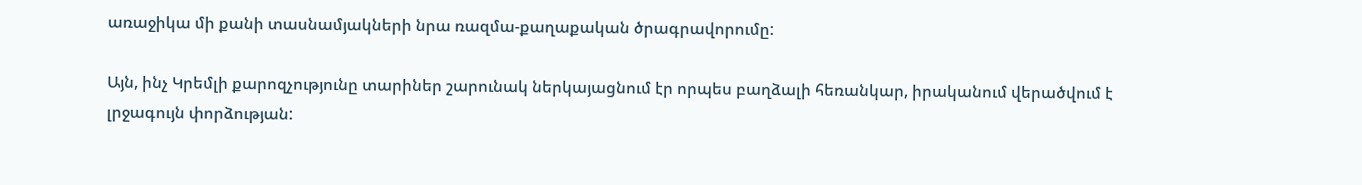առաջիկա մի քանի տասնամյակների նրա ռազմա-քաղաքական ծրագրավորումը:

Այն, ինչ Կրեմլի քարոզչությունը տարիներ շարունակ ներկայացնում էր որպես բաղձալի հեռանկար, իրականում վերածվում է լրջագույն փորձության: